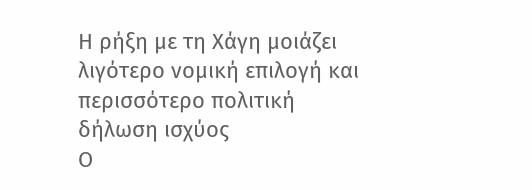Η ρήξη με τη Χάγη μοιάζει λιγότερο νομική επιλογή και περισσότερο πολιτική δήλωση ισχύος
Ο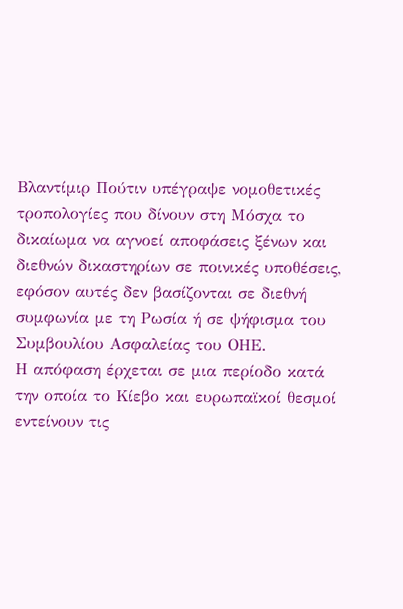Βλαντίμιρ Πούτιν υπέγραψε νομοθετικές τροπολογίες που δίνουν στη Μόσχα το δικαίωμα να αγνοεί αποφάσεις ξένων και διεθνών δικαστηρίων σε ποινικές υποθέσεις, εφόσον αυτές δεν βασίζονται σε διεθνή συμφωνία με τη Ρωσία ή σε ψήφισμα του Συμβουλίου Ασφαλείας του ΟΗΕ.
Η απόφαση έρχεται σε μια περίοδο κατά την οποία το Κίεβο και ευρωπαϊκοί θεσμοί εντείνουν τις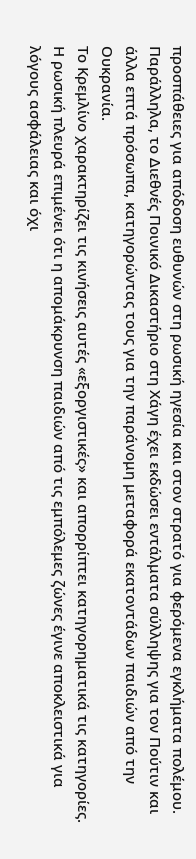προσπάθειες για απόδοση ευθυνών στη ρωσική ηγεσία και στον στρατό για φερόμενα εγκλήματα πολέμου. Παράλληλα, το Διεθνές Ποινικό Δικαστήριο στη Χάγη έχει εκδώσει εντάλματα σύλληψης για τον Πούτιν και άλλα επτά πρόσωπα, κατηγορώντας τους για την παράνομη μεταφορά εκατοντάδων παιδιών από την Ουκρανία.
Το Κρεμλίνο χαρακτηρίζει τις κινήσεις αυτές «εξοργιστικές» και απορρίπτει κατηγορηματικά τις κατηγορίες. Η ρωσική πλευρά επιμένει ότι η απομάκρυνση παιδιών από τις εμπόλεμες ζώνες έγινε αποκλειστικά για λόγους ασφάλειας και όχι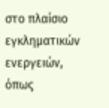στο πλαίσιο εγκληματικών ενεργειών, όπως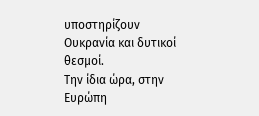υποστηρίζουν Ουκρανία και δυτικοί θεσμοί.
Την ίδια ώρα, στην Ευρώπη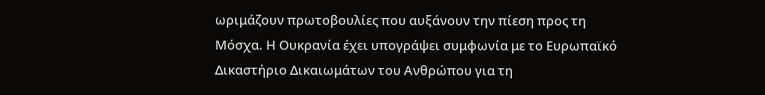ωριμάζουν πρωτοβουλίες που αυξάνουν την πίεση προς τη Μόσχα. Η Ουκρανία έχει υπογράψει συμφωνία με το Ευρωπαϊκό Δικαστήριο Δικαιωμάτων του Ανθρώπου για τη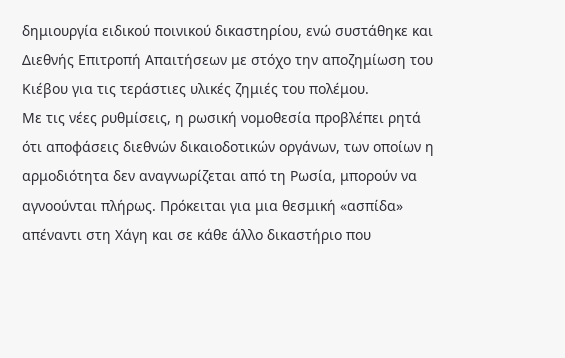δημιουργία ειδικού ποινικού δικαστηρίου, ενώ συστάθηκε και Διεθνής Επιτροπή Απαιτήσεων με στόχο την αποζημίωση του Κιέβου για τις τεράστιες υλικές ζημιές του πολέμου.
Με τις νέες ρυθμίσεις, η ρωσική νομοθεσία προβλέπει ρητά ότι αποφάσεις διεθνών δικαιοδοτικών οργάνων, των οποίων η αρμοδιότητα δεν αναγνωρίζεται από τη Ρωσία, μπορούν να αγνοούνται πλήρως. Πρόκειται για μια θεσμική «ασπίδα» απέναντι στη Χάγη και σε κάθε άλλο δικαστήριο που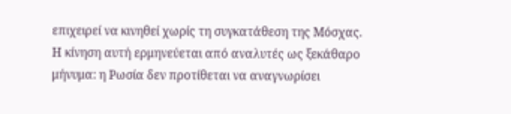επιχειρεί να κινηθεί χωρίς τη συγκατάθεση της Μόσχας.
Η κίνηση αυτή ερμηνεύεται από αναλυτές ως ξεκάθαρο μήνυμα: η Ρωσία δεν προτίθεται να αναγνωρίσει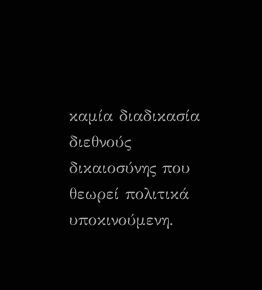καμία διαδικασία διεθνούς δικαιοσύνης που θεωρεί πολιτικά υποκινούμενη.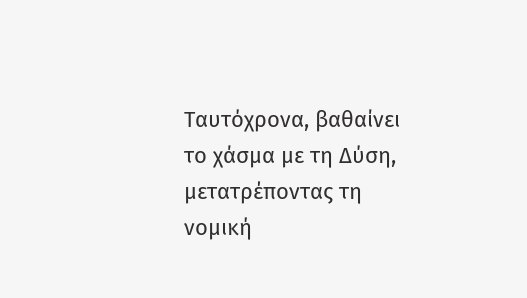Ταυτόχρονα, βαθαίνει το χάσμα με τη Δύση, μετατρέποντας τη νομική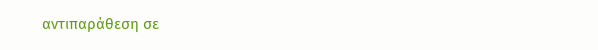αντιπαράθεση σε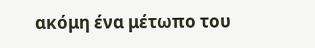ακόμη ένα μέτωπο του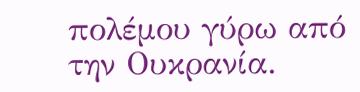πολέμου γύρω από την Ουκρανία.